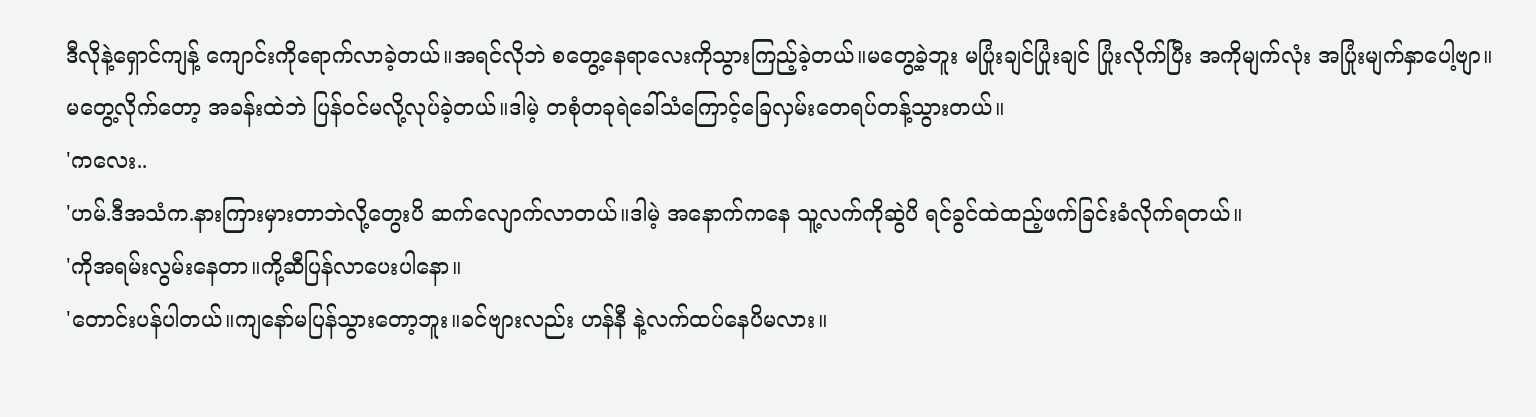ဒီလိုနဲ့ရှောင်ကျန့် ကျောင်းကိုရောက်လာခဲ့တယ်။အရင်လိုဘဲ စတွေ့နေရာလေးကိုသွားကြည့်ခဲ့တယ်။မတွေ့ခဲ့ဘူး မပြုံးချင်ပြုံးချင် ပြုံးလိုက်ပြီး အကိုမျက်လုံး အပြုံးမျက်နှာပေါ့ဗျာ။
မတွေ့လိုက်တော့ အခန်းထဲဘဲ ပြန်ဝင်မလို့လုပ်ခဲ့တယ်။ဒါမဲ့ တစုံတခုရဲခေါ်သံကြောင့်ခြေလှမ်းတေရပ်တန့်သွားတယ်။
'ကလေး..
'ဟမ်.ဒီအသံက.နားကြားမှားတာဘဲလို့တွေးပိ ဆက်လျောက်လာတယ်။ဒါမဲ့ အနောက်ကနေ သူ့လက်ကိုဆွဲပိ ရင်ခွင်ထဲထည့်ဖက်ခြင်းခံလိုက်ရတယ်။
'ကိုအရမ်းလွမ်းနေတာ။ကို့ဆီပြန်လာပေးပါနော။
'တောင်းပန်ပါတယ်။ကျနော်မပြန်သွားတော့ဘူး။ခင်ဗျားလည်း ဟန်နီ နဲ့လက်ထပ်နေပိမလား။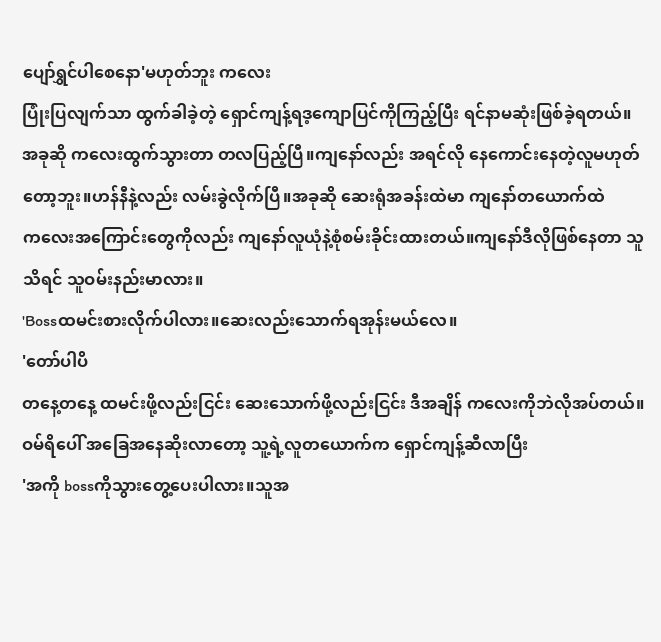ပျော်ရွှင်ပါစေနော'မဟုတ်ဘူး ကလေး
ပြုံးပြလျက်သာ ထွက်ခါခဲ့တဲ့ ရှောင်ကျန့်ရဒ့ကျောပြင်ကိုကြည့်ပြီး ရင်နာမဆုံးဖြစ်ခဲ့ရတယ်။
အခုဆို ကလေးထွက်သွားတာ တလပြည့်ပြီ။ကျနော်လည်း အရင်လို နေကောင်းနေတဲ့လူမဟုတ်တော့ဘူး။ဟန်နီနဲ့လည်း လမ်းခွဲလိုက်ပြီ။အခုဆို ဆေးရုံအခန်းထဲမာ ကျနော်တယောက်ထဲ
ကလေးအကြောင်းတွေကိုလည်း ကျနော်လူယုံနဲ့စုံစမ်းခိုင်းထားတယ်။ကျနော်ဒီလိုဖြစ်နေတာ သူသိရင် သူဝမ်းနည်းမာလား။
'Bossထမင်းစားလိုက်ပါလား။ဆေးလည်းသောက်ရအုန်းမယ်လေ။
'တော်ပါပိ
တနေ့တနေ့ ထမင်းဖို့လည်းငြင်း ဆေးသောက်ဖို့လည်းငြင်း ဒီအချိန် ကလေးကိုဘဲလိုအပ်တယ်။
ဝမ်ရိပေါ် အခြေအနေဆိုးလာတော့ သူ့ရဲ့လူတယောက်က ရှောင်ကျန့်ဆီလာပြီး
'အကို bossကိုသွားတွေ့ပေးပါလား။သူအ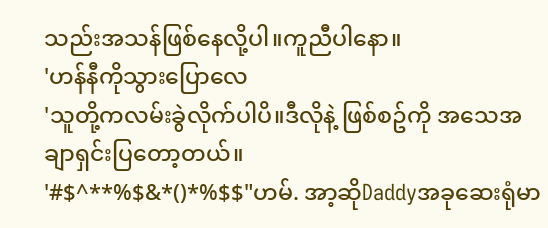သည်းအသန်ဖြစ်နေလို့ပါ။ကူညီပါနော။
'ဟန်နီကိုသွားပြောလေ
'သူတို့ကလမ်းခွဲလိုက်ပါပိ။ဒီလိုနဲ့ ဖြစ်စဥ်ကို အသေအချာရှင်းပြတော့တယ်။
'#$^**%$&*()*%$$"ဟမ်. အာ့ဆိုDaddyအခုဆေးရုံမာ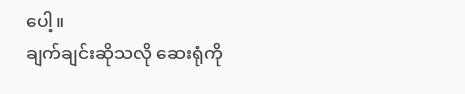ပေါ့။
ချက်ချင်းဆိုသလို ဆေးရုံကို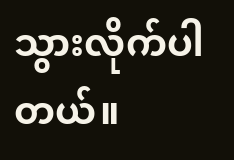သွားလိုက်ပါတယ်။